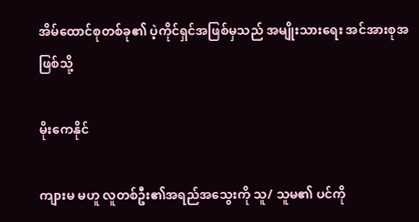အိမ်ထောင်စုတစ်ခု၏ ပဲ့ကိုင်ရှင်အဖြစ်မှသည် အမျိုးသားရေး အင်အားစုအဖြစ်သို့

မိုးကေနိုင်

ကျားမ မဟူ လူတစ်ဦး၏အရည်အသွေးကို သူ/ သူမ၏ ပင်ကို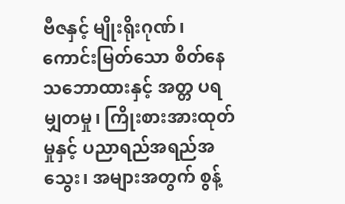ဗီဇနှင့် မျိုးရိုးဂုဏ်၊ ကောင်းမြတ်သော စိတ်နေသဘောထားနှင့် အတ္တ ပရမျှတမှု၊ ကြိုးစားအားထုတ်မှုနှင့် ပညာရည်အရည်အသွေး၊ အများအတွက် စွန့်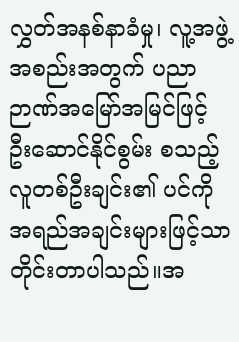လွှတ်အနစ်နာခံမှု၊ လူ့အဖွဲ့အစည်းအတွက် ပညာဉာဏ်အမြော်အမြင်ဖြင့် ဦးဆောင်နိုင်စွမ်း စသည့် လူတစ်ဦးချင်း၏ ပင်ကိုအရည်အချင်းများဖြင့်သာ တိုင်းတာပါသည်။အ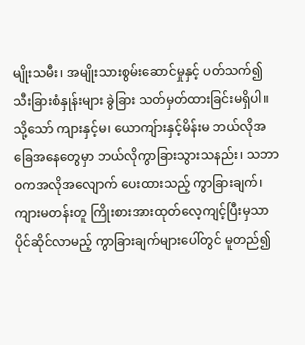မျိုးသမီး၊ အမျိုးသားစွမ်းဆောင်မှုနှင့် ပတ်သက်၍ သီးခြားစံနှုန်းများ ခွဲခြား သတ်မှတ်ထားခြင်းမရှိပါ။ သို့သော် ကျားနှင့်မ၊ ယောကျ်ားနှင့်မိန်းမ ဘယ်လိုအခြေအနေတွေမှာ ဘယ်လိုကွာခြားသွားသနည်း၊ သဘာဝကအလိုအလျောက် ပေးထားသည့် ကွာခြားချက်၊ ကျားမတန်းတူ ကြိုးစားအားထုတ်လေ့ကျင့်ပြီးမှသာ ပိုင်ဆိုင်လာမည့် ကွာခြားချက်များပေါ်တွင် မူတည်၍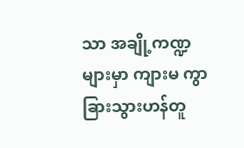သာ အချို့ကဏ္ဍများမှာ ကျားမ ကွာခြားသွားဟန်တူ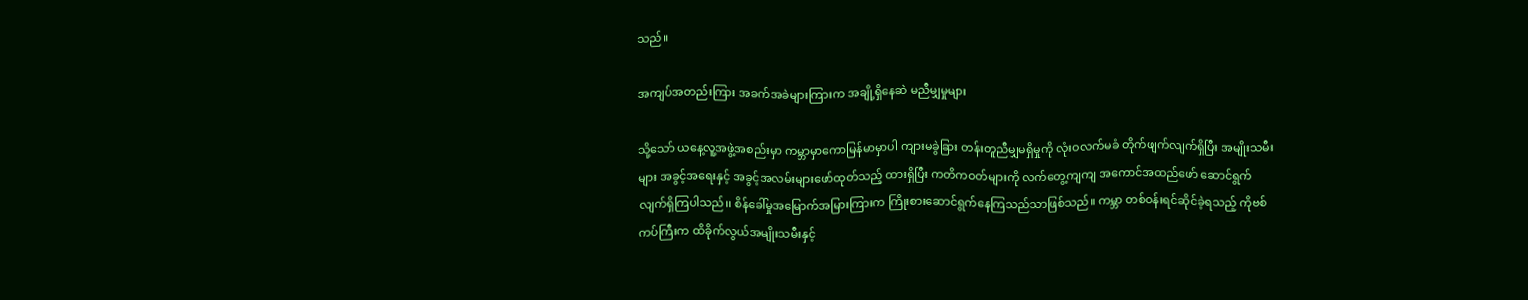သည်။

အကျပ်အတည်းကြား အခက်အခဲများကြားက အချို့ရှိနေဆဲ မညီမျှမှုများ

သို့သော် ယနေ့လူ့အဖွဲ့အစည်းမှာ ကမ္ဘာမှာကောမြန်မာမှာပါ ကျားမခွဲခြား တန်းတူညီမျှမရှိမှုကို လုံးဝလက်မခံ တိုက်ဖျက်လျက်ရှိပြီး အမျိုးသမီးများ အခွင့်အရေးနှင့် အခွင့်အလမ်းများဖော်ထုတ်သည့် ထားရှိပြီး ကတိကဝတ်များကို လက်တွေ့ကျကျ အကောင်အထည်ဖော် ဆောင်ရွက်လျက်ရှိကြပါသည်၊၊ စိန်ခေါ်မှုအမြောက်အမြားကြားက ကြိုးစားဆောင်ရွက်နေကြသည်သာဖြစ်သည်။ ကမ္ဘာ တစ်ဝန်းရင်ဆိုင်ခဲ့ရသည့် ကိုဗစ်ကပ်ကြီးက ထိခိုက်လွယ်အမျိုးသမီးနှင့်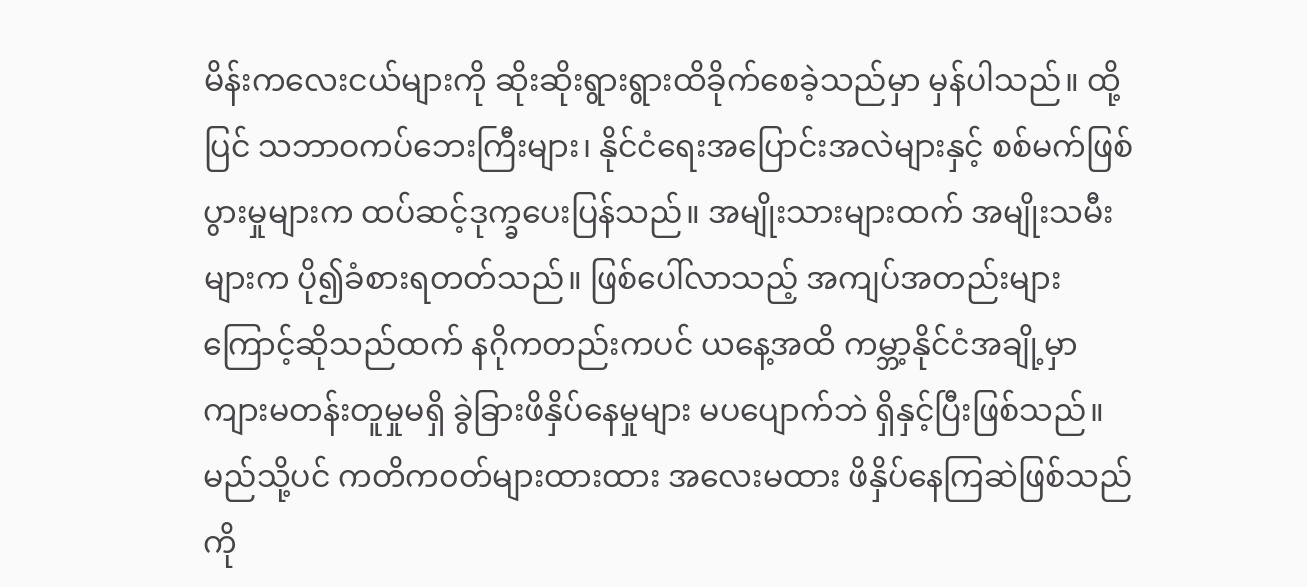မိန်းကလေးငယ်များကို ဆိုးဆိုးရွားရွားထိခိုက်စေခဲ့သည်မှာ မှန်ပါသည်။ ထို့ပြင် သဘာဝကပ်ဘေးကြီးများ၊ နိုင်ငံရေးအပြောင်းအလဲများနှင့် စစ်မက်ဖြစ်ပွားမှုများက ထပ်ဆင့်ဒုက္ခပေးပြန်သည်။ အမျိုးသားများထက် အမျိုးသမီးများက ပို၍ခံစားရတတ်သည်။ ဖြစ်ပေါ်လာသည့် အကျပ်အတည်းများကြောင့်ဆိုသည်ထက် နဂိုကတည်းကပင် ယနေ့အထိ ကမ္ဘာ့နိုင်ငံအချို့မှာ ကျားမတန်းတူမှုမရှိ ခွဲခြားဖိနှိပ်နေမှုများ မ‌ပပျောက်ဘဲ ရှိနှင့်ပြီးဖြစ်သည်။ မည်သို့ပင် ကတိက၀တ်များထားထား အလေးမထား ဖိနှိပ်နေကြဆဲဖြစ်သည်ကို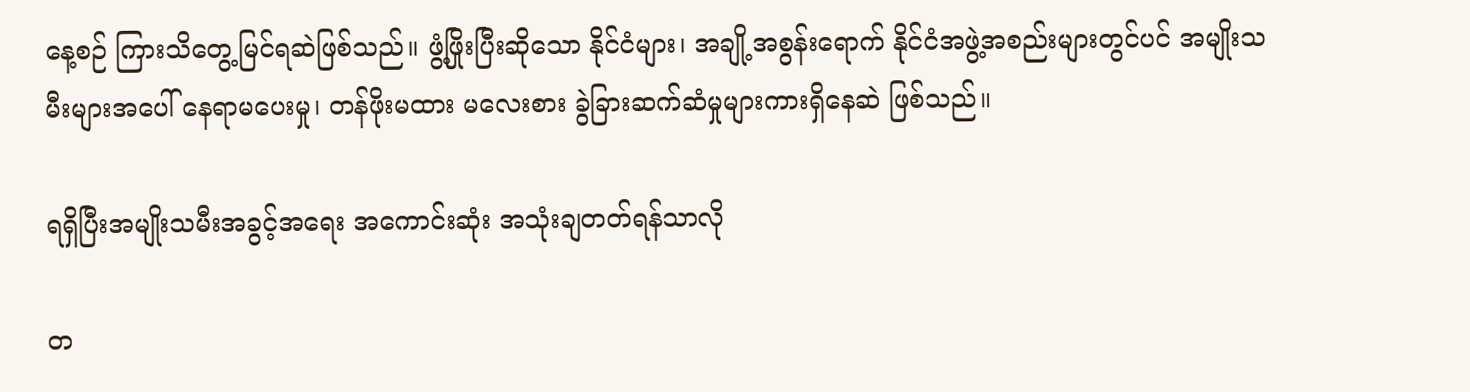နေ့စဉ် ကြားသိတွေ့မြင်ရဆဲဖြစ်သည်။ ဖွံ့ဖြိုးပြီးဆိုသော နိုင်ငံများ၊ အချို့အစွန်းရောက် နိုင်ငံအဖွဲ့အစည်းများတွင်ပင် အမျိုးသမီးများအပေါ် နေရာမပေးမှု၊ တန်ဖိုးမထား မလေးစား ခွဲခြားဆက်ဆံမှုများကားရှိနေဆဲ ဖြစ်သည်။

ရရှိပြီးအမျိုးသမီးအခွင့်အရေး အကောင်းဆုံး အသုံးချတတ်ရန်သာလို

တ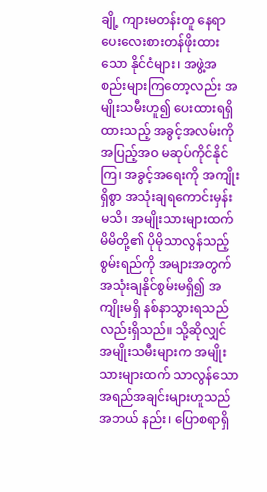ချို့ ကျားမတန်းတူ နေရာပေးလေးစားတန်ဖိုးထားသော နိုင်ငံများ၊ အဖွဲ့အစည်းများကြတော့လည်း အမျိုးသမီးဟူ၍ ပေးထားရရှိထားသည့် အခွင့်အလမ်းကို အပြည့်အဝ မဆုပ်ကိုင်နိုင်ကြ၊ အခွင့်အရေးကို အကျိုးရှိစွာ အသုံးချရကောင်းမှန်းမသိ၊ အမျိုးသားများထက် မိမိတို့၏ ပိုမိုသာလွန်သည့်စွမ်းရည်ကို အများအတွက် အသုံးချနိုင်စွမ်းမရှိ၍ အကျိုးမရှိ နစ်နာသွားရသည်လည်းရှိသည်။ သို့ဆိုလျှင် အမျိုးသမီးများက အမျိုးသားများထက် သာလွန်သော အရည်အချင်းများဟူသည် အဘယ် နည်း၊ ပြောစရာရှိ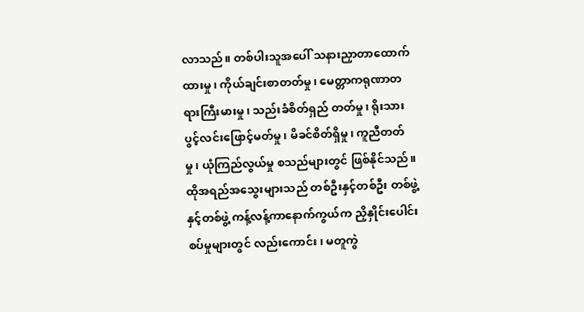လာသည်။ တစ်ပါးသူအပေါ် သနားညှာတာထောက်ထားမှု၊ ကိုယ်ချင်းစာတတ်မှု၊ မေတ္တာကရုဏာတရားကြီးမားမှု၊ သည်းခံစိတ်ရှည် တတ်မှု၊ ရိုးသားပွင့်လင်းဖြောင့်မတ်မှု၊ မိခင်စိတ်ရှိမှု၊ ကူညီတတ်မှု၊ ယုံကြည်လွယ်မှု စသည်များတွင် ဖြစ်နိုင်သည်။ ထိုအရည်အသွေးများသည် တစ်ဦးနှင့်တစ်ဦး တစ်ဖွဲ့နှင့်တစ်ဖွဲ့ ကန့်လန့်ကာနောက်ကွယ်က ညှိနှိုင်းပေါင်းစပ်မှုများတွင် လည်းကောင်း၊ မတူကွဲ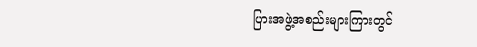ပြားအဖွဲ့အစည်းများကြားတွင်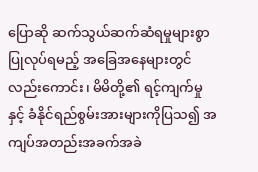ပြောဆို ဆက်သွယ်ဆက်ဆံရမှုများစွာပြုလုပ်ရမည့် အခြေအနေများတွင်လည်းကောင်း၊ မိမိတို့၏ ရင့်ကျက်မှုနှင့် ခံနိုင်ရည်စွမ်းအားများကိုပြသ၍ အကျပ်အတည်းအခက်အခဲ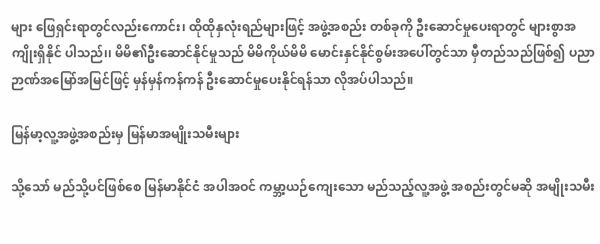များ ဖြေရှင်းရာတွင်လည်းကောင်း၊ ထိုထိုနှလုံးရည်များဖြင့် အဖွဲ့အစည်း တစ်ခုကို ဦးဆောင်မှု‌ပေးရာတွင် များစွာအကျိုးရှိနိုင် ပါသည်၊၊ မိမိ၏ဦးဆောင်နိုင်မှုသည် မိမိကိုယ်မိမိ မောင်းနှင်နိုင်စွမ်းအပေါ်တွင်သာ မှီတည်သည်ဖြစ်၍ ပညာဉာဏ်အမြော်အမြင်ဖြင့် မှန်မှန်ကန်ကန် ဦးဆောင်မှုပေးနိုင်ရန်သာ လိုအပ်ပါသည်။

မြန်မာ့လူ့အဖွဲ့အစည်းမှ မြန်မာအမျိုးသမီးများ

သို့သော် မည်သို့ပင်ဖြစ်စေ မြန်မာနိုင်ငံ အပါအဝင် ကမ္ဘာ့ယဉ်ကျေးသော မည်သည့်လူ့အဖွဲ့ အစည်းတွင်မဆို အမျိုးသမီး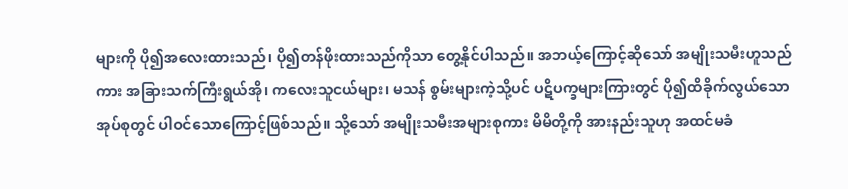များကို ပို၍အလေးထားသည်၊ ပို၍တန်ဖိုးထားသည်ကိုသာ တွေ့နိုင်ပါသည်။ အဘယ့်ကြောင့်ဆိုသော် အမျိုးသမီးဟူသည်ကား အခြားသက်ကြီးရွယ်အို၊ ကလေးသူငယ်များ၊ မသန် စွမ်းများကဲ့သို့ပင် ပဋိပက္ခများကြားတွင် ပို၍ထိခိုက်လွယ်သောအုပ်စုတွင် ပါဝင်သောကြောင့်ဖြစ်သည်။ သို့သော် အမျိုးသမီးအများစုကား မိမိတို့ကို အားနည်းသူဟု အထင်မခံ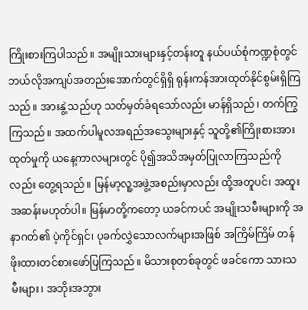ကြိုးစားကြပါသည်။ အမျိုးသားများနှင့်တန်းတူ နယ်ပယ်စုံကဏ္ဍစုံတွင် ဘယ်လိုအကျပ်အတည်းအောက်တွင်ရှိရှိ ရုန်းကန်အားထုတ်နိုင်စွမ်းရှိကြသည်။ အားနွဲ့သည်ဟု သတ်မှတ်ခံရသော်လည်း မာန်ရှိသည်၊ တက်ကြွကြသည်။ အထက်ပါမူလအရည်အသွေးများနှင့် သူတို့၏ကြိုးစားအားထုတ်မှုကို ယနေ့ကာလများတွင် ပို၍အသိအမှတ်ပြုလာကြသည်ကိုလည်း တွေ့ရသည်။ မြန်မာ့လူ့အဖွဲ့အစည်းမှာလည်း ထို့အတူပင်၊ အထူးအဆန်းမဟုတ်ပါ။ မြန်မာတို့ကတော့ ယခင်ကပင် အမျိုးသမီးများကို အနာဂတ်၏ ပဲ့ကိုင်ရှင်၊ ပုခက်လွှဲသောလက်များအဖြစ် အကြိမ်ကြိမ် တန်ဖိုးထားတင်စားဖော်ပြကြသည်။ မိသားစုတစ်ခုတွင် ဖခင်ကော သားသမီးများ၊ အဘိုးအဘွား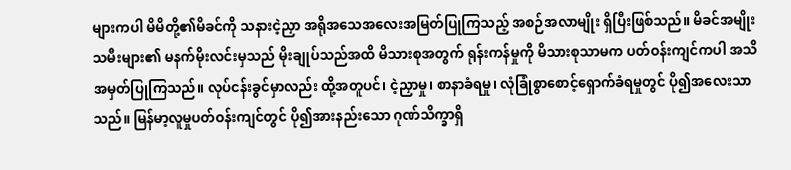များကပါ မိမိတို့၏မိခင်ကို သနားငဲ့ညှာ အရိုအသေအလေးအမြတ်ပြုကြသည့် အစဉ်အလာမျိုး ရှိပြီးဖြစ်သည်။ မိခင်အမျိုးသမီးများ၏ မနက်မိုးလင်းမှသည် မိုးချုပ်သည်အထိ မိသားစုအတွက် ရုန်းကန်မှုကို မိသားစုသာမက ပတ်ဝန်းကျင်ကပါ အသိအမှတ်ပြုကြသည်။ လုပ်ငန်းခွင်မှာလည်း ထို့အတူပင်၊ ငဲ့ညှာမှု၊ စာနာခံရမှု၊ လုံခြုံစွာစောင့်ရှောက်ခံရမှုတွင် ပို၍အလေးသာသည်။ မြန်မာ့လူမှုပတ်ဝန်းကျင်တွင် ပို၍အားနည်းသော ဂုဏ်သိက္ခာရှိ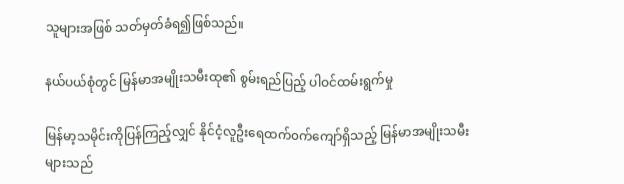သူများအဖြစ် သတ်မှတ်ခံရ၍ဖြစ်သည်။

နယ်ပယ်စုံတွင် မြန်မာအမျိုးသမီးထု၏ စွမ်းရည်ပြည့် ပါဝင်ထမ်းရွက်မှု

မြန်မာ့သမိုင်းကိုပြန်ကြည့်လျှင် နိုင်ငံ့လူဦးရေထက်၀က်ကျော်ရှိသည့် မြန်မာအမျိုးသမီးများသည်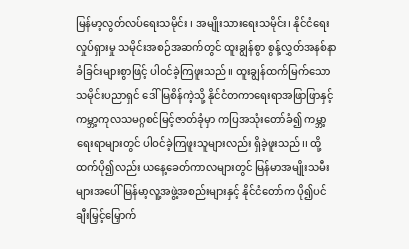မြန်မာ့လွတ်လပ်ရေးသမိုင်း ၊ အမျိုးသားရေးသမိုင်း၊ နိုင်ငံရေးလှုပ်ရှားမှု သမိုင်းအစဉ်အဆက်တွင် ထူးချွန်စွာ စွန့်လွှတ်အနစ်နာခံခြင်းများစွာဖြင့် ပါဝင်ခဲ့ကြဖူးသည်။ ထူးချွန်ထက်မြက်သော သမိုင်းပညာရှင် ဒေါ်မြစိန်ကဲ့သို့ နိုင်ငံတကာရေးရာအဖြာဖြာနှင့် ကမ္ဘာ့ကုလသမဂ္ဂစင်မြင့်ဇာတ်ခုံမှာ ကပြအသုံးတော်ခံ၍ ကမ္ဘာ့ရေးရာများတွင် ပါဝင်ခဲ့ကြဖူးသူများလည်း ရှိခဲ့ဖူးသည်၊၊ ထို့ထက်ပို၍လည်း ယနေ့ခေတ်ကာလများတွင် မြန်မာအမျိုးသမီးများအပေါ် မြန်မာ့လူ့အဖွဲ့အစည်းများနှင့် နိုင်ငံတော်က ပို၍ပင် ချီးမြှင့်မြှောက်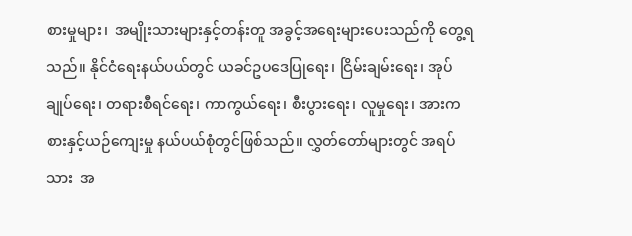စားမှုများ၊  အမျိုးသားများနှင့်တန်းတူ အခွင့်အရေးများပေးသည်ကို တွေ့ရသည်။ နိုင်ငံရေးနယ်ပယ်တွင် ယခင်ဥပဒေပြုရေး၊ ငြိမ်းချမ်းရေး၊ အုပ်ချုပ်ရေး၊ တရားစီရင်ရေး၊ ကာကွယ်ရေး၊ စီးပွားရေး၊ လူမှုရေး၊ အားကစားနှင့်ယဉ်ကျေးမှု နယ်ပယ်စုံတွင်ဖြစ်သည်။ လွှတ်တော်များတွင် အရပ်သား  အ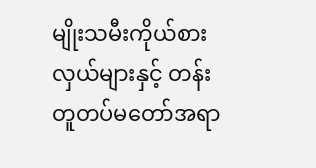မျိုးသမီးကိုယ်စားလှယ်များနှင့် တန်းတူတပ်မတော်အရာ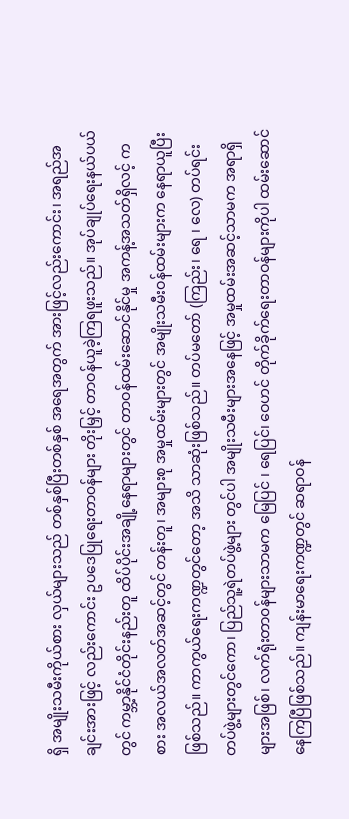ရှိ အမျိုးသမီးကိုယ်စား လှယ်များသည် တစ်နှစ်ပြီးတစ်နှစ် အရေအတွက် အားဖြင့်လည်းကောင်း၊ အရည်အချင်းအားဖြင့် လည်းကောင်း ဥပဒေပြုရေးတာ၀န်များ တိုးမြှင့် တာဝန်ယူခဲ့ကြရဖူးသည်။ အုပ်ချုပ်ရေးနယ်ပယ်တွင် ကမ္ဘာ့နိုင်ငံတိုင်းနည်းတူ ထိပ်ပိုင်းအချို့နေရာများတွင် တာဝန်ထမ်းဆောင်နိုင်မှု အကန့်အသတ်ရှိလင့် ကစား အလယ်အလတ်အဆင့်တွင် တန်းတူ၊ အများစု အမှုထမ်းများတွင် အမျိုးသမီးဝန်ထမ်းများက နေရာယူပြီးဖြစ်သည်။ ကာကွယ်ရေးကဏ္ဍတွင်တော့ အသိ သာဆုံးဖြစ်သည်။ တပ်မတော် (ကြည်း၊ ရေ ၊ လေ) တပ်ရင်းတပ်ဖွဲ့များတွင်ကော၊ ပြည်သူ့ရဲတပ်ဖွဲ့များ တွင်ပါ အမျိုးသမီးများအနေဖြင့် အမှုထမ်းအဆင့်သာမက အရာရှိများအဖြစ်၊ လက်ရုံးတာ၀န်များသာမက မြေပြင် ၊ ရေပြင်၊ ဝေဟင် တိုက်ခိုက်ရေးတာဝန်များကိုပါ ထမ်းဆောင်နေကြပြီဖြစ်သည်။ ကျန်းမာရေးကဏ္ဍတွင် ဆရာဝန်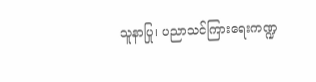သူနာပြု၊ ပညာသင်ကြားရေးကဏ္ဍ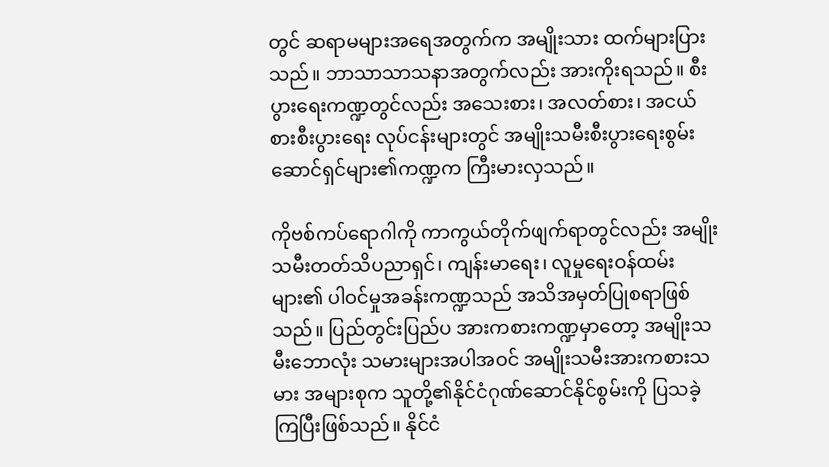တွင် ဆရာမများအရေအတွက်က အမျိုးသား ထက်များပြားသည်။ ဘာသာသာသနာအတွက်လည်း အားကိုးရသည်။ စီးပွားရေးကဏ္ဍတွင်လည်း အသေးစား၊ အလတ်စား၊ အငယ်စားစီးပွားရေး လုပ်ငန်းများတွင် အမျိုးသမီးစီးပွားရေးစွမ်းဆောင်ရှင်များ၏ကဏ္ဍက ကြီးမားလှသည်။

ကိုဗစ်ကပ်ရောဂါကို ကာကွယ်တိုက်ဖျက်ရာတွင်လည်း အမျိုးသမီးတတ်သိပညာရှင်၊ ကျန်းမာရေး၊ လူမှုရေးဝန်ထမ်းများ၏ ပါဝင်မှုအခန်းကဏ္ဍသည် အသိအမှတ်ပြုစရာဖြစ်သည်။ ပြည်တွင်းပြည်ပ အားကစားကဏ္ဍမှာတော့ အမျိုးသမီးဘောလုံး သမားများအပါအဝင် အမျိုးသမီးအားကစားသမား အများစုက သူတို့၏နိုင်ငံဂုဏ်ဆောင်နိုင်စွမ်းကို ပြသခဲ့ကြပြီးဖြစ်သည်။ နိုင်ငံ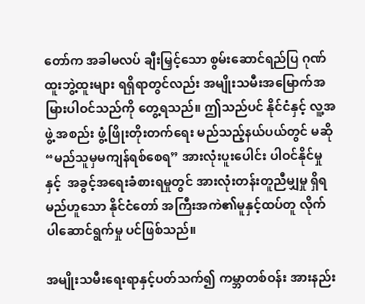တော်က အခါမလပ် ချီးမြှင့်သော စွမ်းဆောင်ရည်ပြ ဂုဏ်ထူးဘွဲ့ထူးများ ရရှိရာတွင်လည်း အမျိုးသမီးအမြောက်အမြားပါဝင်သည်ကို တွေ့ရသည်။ ဤသည်ပင် နိုင်ငံနှင့် လူ့အဖွဲ့ အစည်း ဖွံ့ဖြိုးတိုးတက်ရေး မည်သည့်နယ်ပယ်တွင် မဆို “မည်သူမှမကျန်ရစ်စေရ” အားလုံးပူးပေါင်း ပါဝင်နိုင်မှုနှင့်  အခွင့်အရေးခံစားရမှုတွင် အားလုံးတန်းတူညီမျှမှု ရှိရမည်ဟူသော နိုင်ငံတော် အကြီးအကဲ၏မူနှင့်ထပ်တူ လိုက်ပါဆောင်ရွက်မှု ပင်ဖြစ်သည်။

အမျိုးသမီးရေးရာနှင့်ပတ်သက်၍ ကမ္ဘာတစ်ဝန်း အားနည်း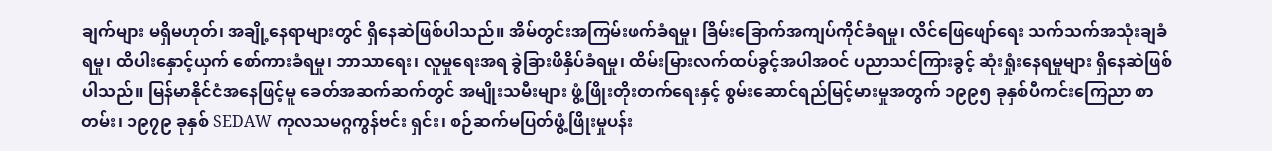ချက်များ မရှိမဟုတ်၊ အချို့နေရာများ‌တွင် ရှိနေဆဲဖြစ်ပါသည်။ အိမ်တွင်းအကြမ်းဖက်ခံရမှု၊ ခြိမ်းခြောက်အကျပ်ကိုင်ခံရမှု၊ လိင်ဖြေဖျော်ရေး သက်သက်အသုံးချခံရမှု၊ ထိပါးနှောင့်ယှက် စော်ကားခံရမှု၊ ဘာသာရေး၊ လူမှုရေးအရ ခွဲခြားဖိနှိပ်ခံရမှု၊ ထိမ်းမြားလက်ထပ်ခွင့်အပါအဝင် ပညာသင်ကြားခွင့် ဆုံးရှုံးနေရမှုများ ရှိနေဆဲဖြစ်ပါသည်။ မြန်မာနိုင်ငံအနေဖြင့်မူ ခေတ်အဆက်ဆက်တွင် အမျိုးသမီးများ ဖွံ့ဖြိုးတိုးတက်‌ရေးနှင့် စွမ်းဆောင်ရည်မြင့်မားမှုအတွက် ၁၉၉၅ ခုနှစ်ပီကင်းကြေညာ စာတမ်း၊ ၁၉၇၉ ခုနှစ် SEDAW ကုလသမဂ္ဂကွန်ဗင်း ရှင်း၊ စဉ်ဆက်မပြတ်ဖွံ့ဖြိုးမှုပန်း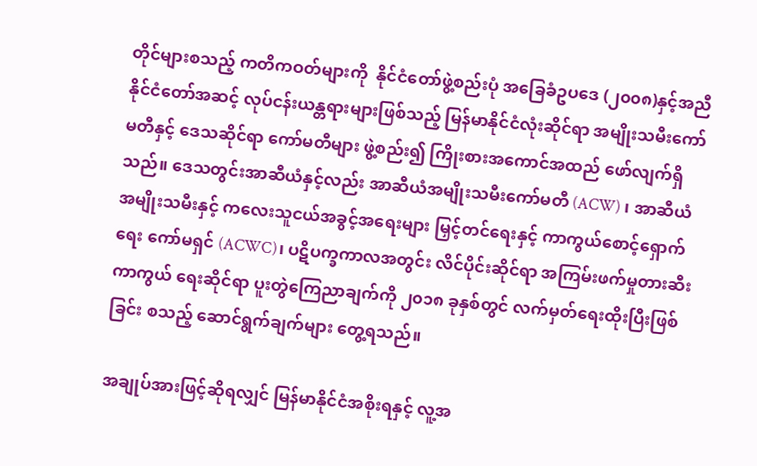တိုင်များစသည့် ကတိကဝတ်များကို  နိုင်ငံတော်ဖွဲ့စည်းပုံ အခြေခံဥပဒေ (၂၀၀၈)နှင့်အညီ နိုင်ငံတော်အဆင့် လုပ်ငန်းယန္တရားများဖြစ်သည့် မြန်မာနိုင်ငံလုံးဆိုင်ရာ အမျိုးသမီး‌ကော်မတီနှင့် ဒေသဆိုင်ရာ ကော်မတီများ ဖွဲ့စည်း၍ ကြိုးစားအကောင်အထည် ဖော်လျက်ရှိသည်။ ဒေသတွင်းအာဆီယံနှင့်လည်း အာဆီယံအမျိုးသမီးကော်မတီ (ACW) ၊ အာဆီယံ အမျိုးသမီးနှင့် ကလေးသူငယ်အခွင့်အရေးများ မြှင့်တင်ရေးနှင့် ကာကွယ်စောင့်ရှောက်ရေး ကော်မရှင် (ACWC)၊ ပဋိပက္ခကာလအတွင်း လိင်ပိုင်းဆိုင်ရာ အကြမ်းဖက်မှုတားဆီးကာကွယ် ရေးဆိုင်ရာ ပူးတွဲကြေညာချက်ကို ၂၀၁၈ ခုနှစ်တွင် လက်မှတ်ရေးထိုးပြီးဖြစ်ခြင်း စသည့် ဆောင်ရွက်ချက်များ တွေ့ရသည်။

အချုပ်အားဖြင့်ဆိုရလျှင် မြန်မာနိုင်ငံအစိုးရနှင့် လူ့အ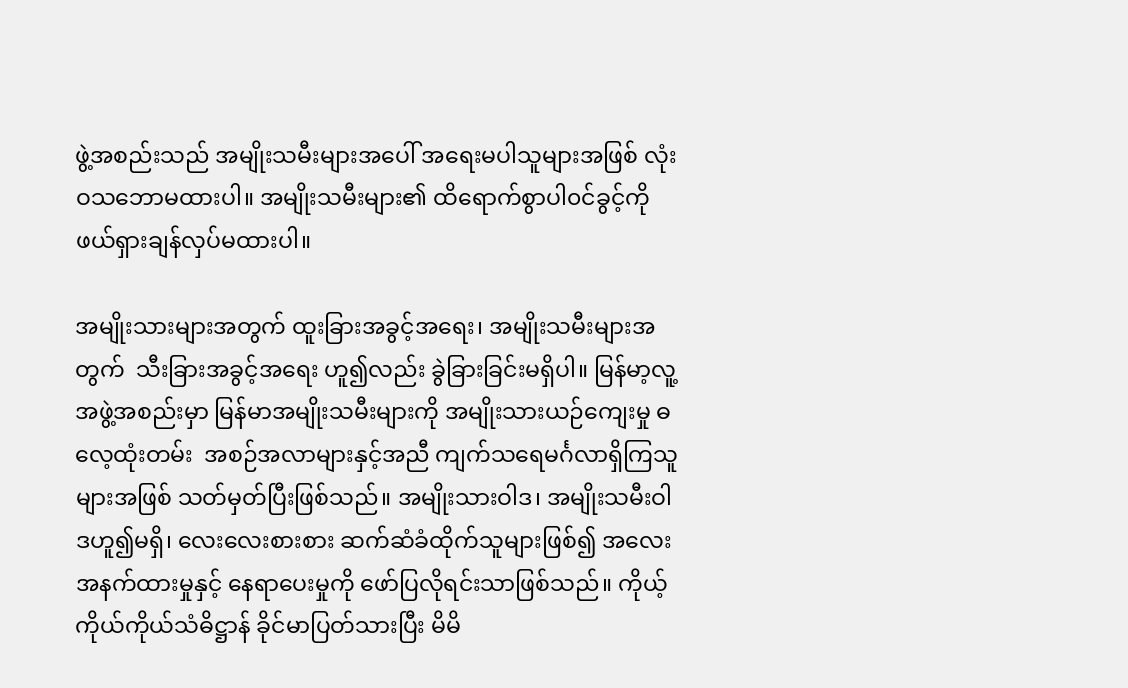ဖွဲ့အစည်းသည် အမျိုးသမီးများအပေါ် အရေးမပါသူများအဖြစ် လုံးဝသဘောမထားပါ။ အမျိုးသမီးများ၏ ထိရောက်စွာပါ၀င်ခွင့်ကို ဖယ်ရှားချန်လှပ်မထားပါ။

အမျိုးသားများအတွက် ထူးခြားအခွင့်အရေး၊ အမျိုးသမီးများအတွက်  သီးခြားအခွင့်အရေး ဟူ၍လည်း ခွဲခြားခြင်းမရှိပါ။ မြန်မာ့လူ့အဖွဲ့အစည်းမှာ မြန်မာအမျိုးသမီးများကို အမျိုးသားယဉ်ကျေးမှု ဓလေ့ထုံးတမ်း  အစဉ်အလာများနှင့်အညီ ကျက်သရေမင်္ဂလာရှိကြသူများအဖြစ် သတ်မှတ်ပြီးဖြစ်သည်။ အမျိုးသားဝါဒ၊ အမျိုးသမီးဝါဒဟူ၍မရှိ၊ လေးလေးစားစား ဆက်ဆံခံထိုက်သူများဖြစ်၍ အလေးအနက်ထားမှုနှင့် နေရာပေးမှုကို ဖော်ပြလိုရင်းသာဖြစ်သည်။ ကိုယ့်ကိုယ်ကိုယ်သံဓိဋ္ဌာန် ခိုင်မာပြတ်သားပြီး မိမိ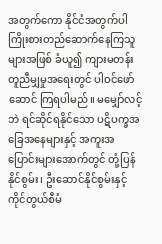အတွက်ကော နိုင်ငံအတွက်ပါ ကြိုးစားတည်ဆောက်နေကြသူများအဖြစ် ခံယူ၍ ကျားမတန်းတူညီမျှမှုအရေးတွင် ပါဝင်ဖော်ဆောင် ကြရပါမည်။ မမျှော်လင့်ဘဲ ရင်ဆိုင်ရနိုင်သော ပဋိပက္ခအခြေအနေများနှင့် အကူးအပြောင်းများ‌အောက်တွင် တုံ့ပြန်နိုင်စွမ်း၊ ဦးဆောင်နိုင်စွမ်းနှင့် ကိုင်တွယ်စီမံ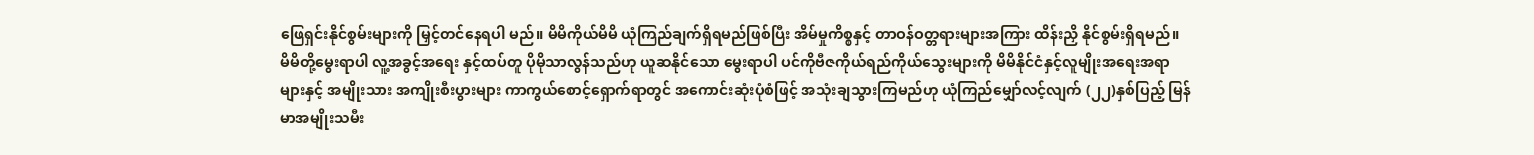ဖြေရှင်းနိုင်စွမ်းများကို မြှင့်တင်နေရပါ မည်။ မိမိကိုယ်မိမိ ယုံကြည်ချက်ရှိရမည်ဖြစ်ပြီး အိမ်မှုကိစ္စနှင့် တာဝန်ဝတ္တရားများအကြား ထိန်းညှိ နိုင်စွမ်းရှိရမည်။ မိမိတို့မွေးရာပါ လူ့အခွင့်အရေး နှင့်ထပ်တူ ပိုမိုသာလွန်သည်ဟု ယူဆနိုင်သော မွေးရာပါ ပင်ကိုဗီဇကိုယ်ရည်ကိုယ်သွေးများကို မိမိနိုင်ငံနှင့်လူမျိုးအရေးအရာများနှင့် အမျိုးသား အကျိုးစီးပွားများ ကာကွယ်စောင့်ရှောက်ရာတွင် အကောင်းဆုံးပုံစံဖြင့် အသုံးချသွားကြမည်ဟု ယုံကြည်မျှော်လင့်လျက် (၂၂)နှစ်ပြည့် မြန်မာအမျိုးသမီး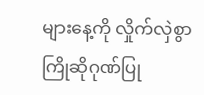များနေ့ကို လှိုက်လှဲစွာ ကြိုဆိုဂုဏ်ပြု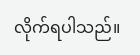လိုက်ရပါသည်။